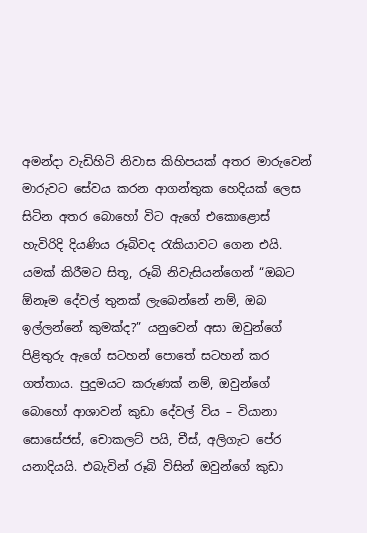අමන්දා වැඩිහිටි නිවාස කිහිපයක් අතර මාරුවෙන් මාරුවට සේවය කරන ආගන්තුක හෙදියක් ලෙස සිටින අතර බොහෝ විට ඇගේ එකොළොස් හැවිරිදි දියණිය රූබිවද රැකියාවට ගෙන එයි. යමක් කිරීමට සිතූ, රූබි නිවැසියන්ගෙන් “ඔබට ඕනෑම දේවල් තුනක් ලැබෙන්නේ නම්, ඔබ ඉල්ලන්නේ කුමක්ද?” යනුවෙන් අසා ඔවුන්ගේ පිළිතුරු ඇගේ සටහන් පොතේ සටහන් කර ගත්තාය. පුදුමයට කරුණක් නම්, ඔවුන්ගේ බොහෝ ආශාවන් කුඩා දේවල් විය – වියානා සොසේජස්, චොකලට් පයි, චීස්, අලිගැට පේර යනාදියයි. එබැවින් රූබි විසින් ඔවුන්ගේ කුඩා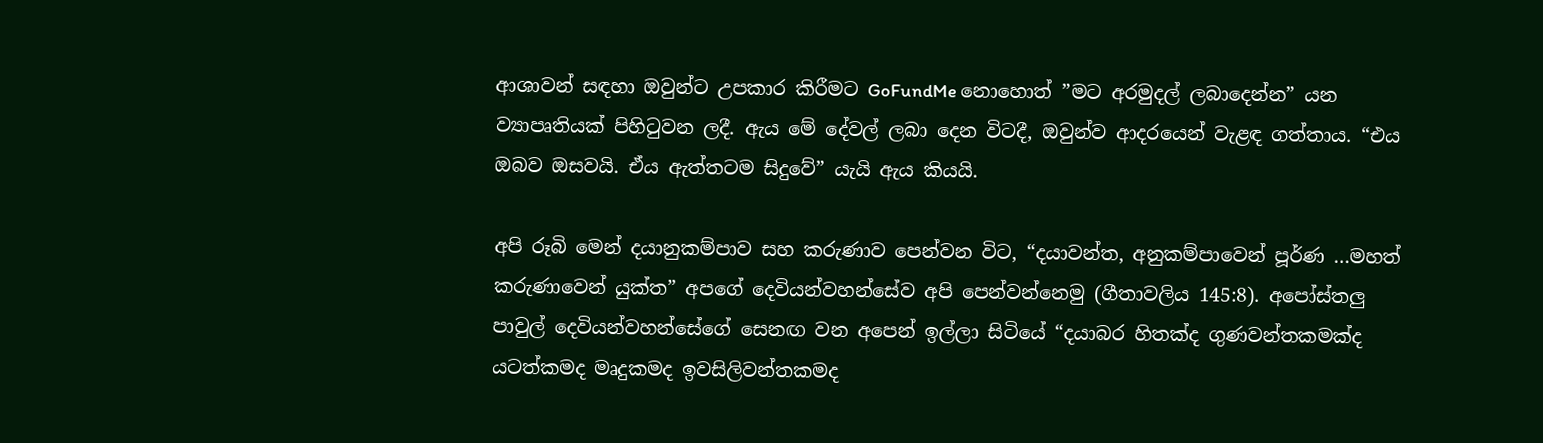ආශාවන් සඳහා ඔවුන්ට උපකාර කිරීමට GoFundMe නොහොත් ”මට අරමුදල් ලබාදෙන්න” යන ව්‍යාපෘතියක් පිහිටුවන ලදී. ඇය මේ දේවල් ලබා දෙන විටදී, ඔවුන්ව ආදරයෙන් වැළඳ ගත්තාය. “එය ඔබව ඔසවයි. ඒය ඇත්තටම සිදුවේ” යැයි ඇය කියයි.

අපි රූබි මෙන් දයානුකම්පාව සහ කරුණාව පෙන්වන විට, “දයාවන්ත, අනුකම්පාවෙන් පූර්ණ …මහත් කරුණාවෙන් යුක්ත” අපගේ දෙවියන්වහන්සේව අපි පෙන්වන්නෙමු (ගීතාවලිය 145:8). අපෝස්තලු පාවුල් දෙවියන්වහන්සේගේ සෙනඟ වන අපෙන් ඉල්ලා සිටියේ “දයාබර හිතක්ද ගුණවන්තකමක්ද යටත්කමද මෘදුකමද ඉවසිලිවන්තකමද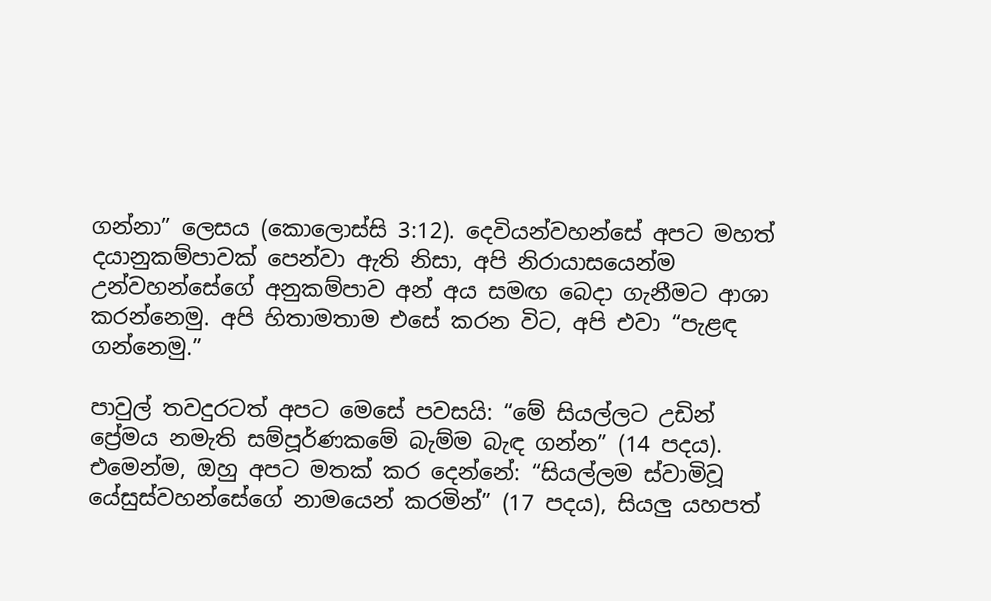ගන්නා” ලෙසය (කොලොස්සි 3:12). දෙවියන්වහන්සේ අපට මහත් දයානුකම්පාවක් පෙන්වා ඇති නිසා, අපි නිරායාසයෙන්ම උන්වහන්සේගේ අනුකම්පාව අන් අය සමඟ බෙදා ගැනීමට ආශා කරන්නෙමු. අපි හිතාමතාම එසේ කරන විට, අපි එවා “පැළඳ ගන්නෙමු.”

පාවුල් තවදුරටත් අපට මෙසේ පවසයි: “මේ සියල්ලට උඩින් ප්‍රේමය නමැති සම්පූර්ණකමේ බැම්ම බැඳ ගන්න” (14 පදය). එමෙන්ම, ඔහු අපට මතක් කර දෙන්නේ: “සියල්ලම ස්වාමිවූ යේසුස්වහන්සේගේ නාමයෙන් කරමින්” (17 පදය), සියලු යහපත්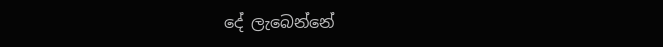දේ ලැබෙන්නේ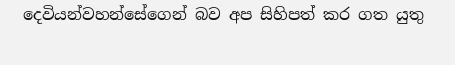දෙවියන්වහන්සේගෙන් බව අප සිහිපත් කර ගත යුතු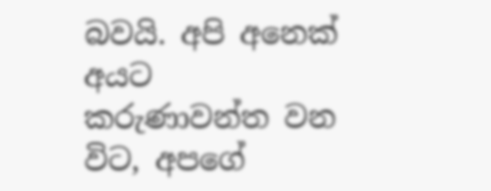බවයි. අපි අනෙක් අයට කරුණාවන්ත වන විට, අපගේ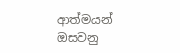ආත්මයන් ඔසවනු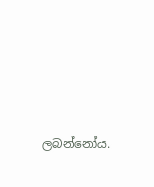ලබන්නෝය.